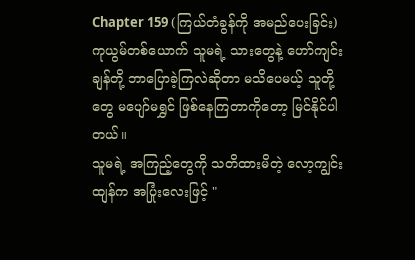Chapter 159 (ကြယ်တံခွန်ကို အမည်ပေးခြင်း)
ကုယွမ်တစ်ယောက် သူမရဲ့ သားတွေနဲ့ ဟော်ကျင်းချန်တို့ ဘာပြောခဲ့ကြလဲဆိုတာ မသိပေမယ့် သူတို့တွေ မပျော်မရွှင် ဖြစ်နေကြတာကိုတော့ မြင်နိုင်ပါတယ်။
သူမရဲ့ အကြည့်တွေကို သတိထားမိတဲ့ လော့ကျွင်းထျန်က အပြုံးလေးဖြင့် "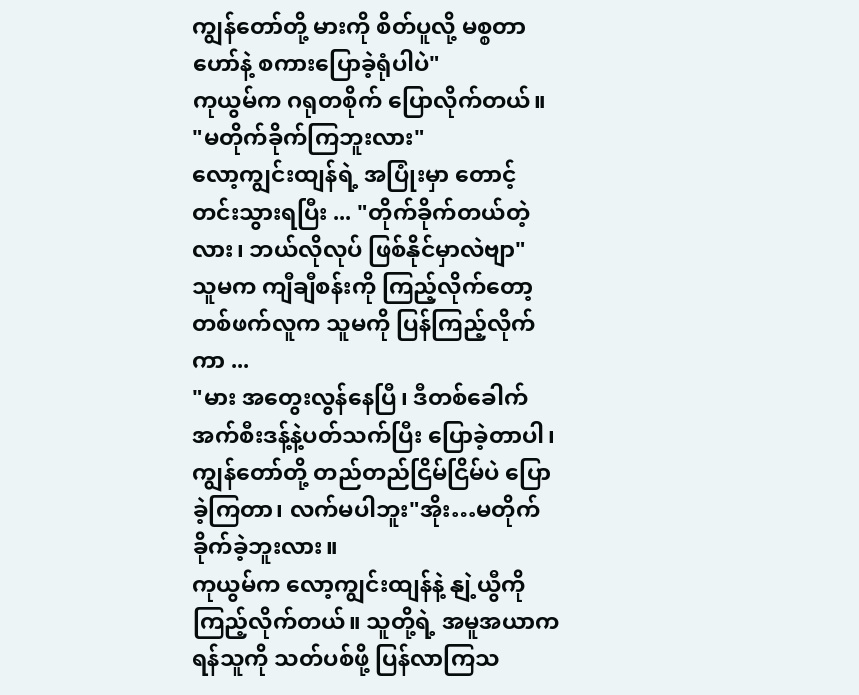ကျွန်တော်တို့ မားကို စိတ်ပူလို့ မစ္စတာ ဟော်နဲ့ စကားပြောခဲ့ရုံပါပဲ"
ကုယွမ်က ဂရုတစိုက် ပြောလိုက်တယ်။
"မတိုက်ခိုက်ကြဘူးလား"
လော့ကျွင်းထျန်ရဲ့ အပြုံးမှာ တောင့်တင်းသွားရပြီး ... "တိုက်ခိုက်တယ်တဲ့လား၊ ဘယ်လိုလုပ် ဖြစ်နိုင်မှာလဲဗျာ"
သူမက ကျီချီစန်းကို ကြည့်လိုက်တော့ တစ်ဖက်လူက သူမကို ပြန်ကြည့်လိုက်ကာ ...
"မား အတွေးလွန်နေပြီ၊ ဒီတစ်ခေါက် အက်စီးဒန့်နဲ့ပတ်သက်ပြီး ပြောခဲ့တာပါ၊ ကျွန်တော်တို့ တည်တည်ငြိမ်ငြိမ်ပဲ ပြောခဲ့ကြတာ၊ လက်မပါဘူး"အိုး…မတိုက်ခိုက်ခဲ့ဘူးလား။
ကုယွမ်က လော့ကျွင်းထျန်နဲ့ နျဲ့ယွီကို ကြည့်လိုက်တယ်။ သူတို့ရဲ့ အမူအယာက ရန်သူကို သတ်ပစ်ဖို့ ပြန်လာကြသ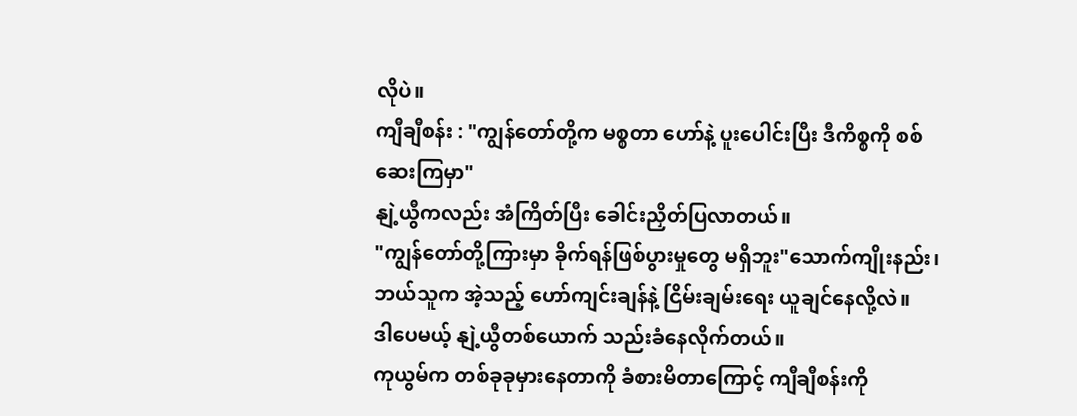လိုပဲ။
ကျီချီစန်း : "ကျွန်တော်တို့က မစ္စတာ ဟော်နဲ့ ပူးပေါင်းပြီး ဒီကိစ္စကို စစ်ဆေးကြမှာ"
နျဲ့ယွီကလည်း အံကြိတ်ပြီး ခေါင်းညှိတ်ပြလာတယ်။
"ကျွန်တော်တို့ကြားမှာ ခိုက်ရန်ဖြစ်ပွားမှုတွေ မရှိဘူး"သောက်ကျိုးနည်း၊ ဘယ်သူက အဲ့သည့် ဟော်ကျင်းချန်နဲ့ ငြိမ်းချမ်းရေး ယူချင်နေလို့လဲ။
ဒါပေမယ့် နျဲ့ယွီတစ်ယောက် သည်းခံနေလိုက်တယ်။
ကုယွမ်က တစ်ခုခုမှားနေတာကို ခံစားမိတာကြောင့် ကျီချီစန်းကို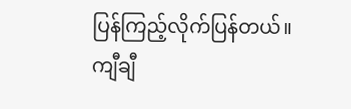ပြန်ကြည့်လိုက်ပြန်တယ်။
ကျီချီ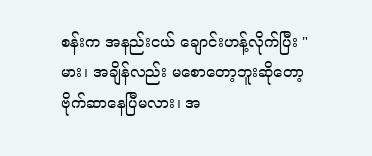စန်းက အနည်းငယ် ချောင်းဟန့်လိုက်ပြီး "မား၊ အချိန်လည်း မစောတော့ဘူးဆိုတော့ ဗိုက်ဆာနေပြီမလား၊ အ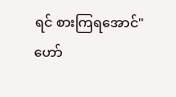ရင် စားကြရအောင်"
ဟော်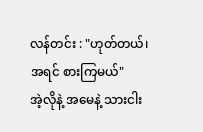လန်တင်း : "ဟုတ်တယ်၊ အရင် စားကြမယ်"
အဲ့လိုနဲ့ အမေနဲ့ သားငါး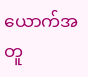ယောက်အတူ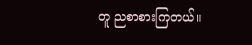တူ ညစာစားကြတယ်။